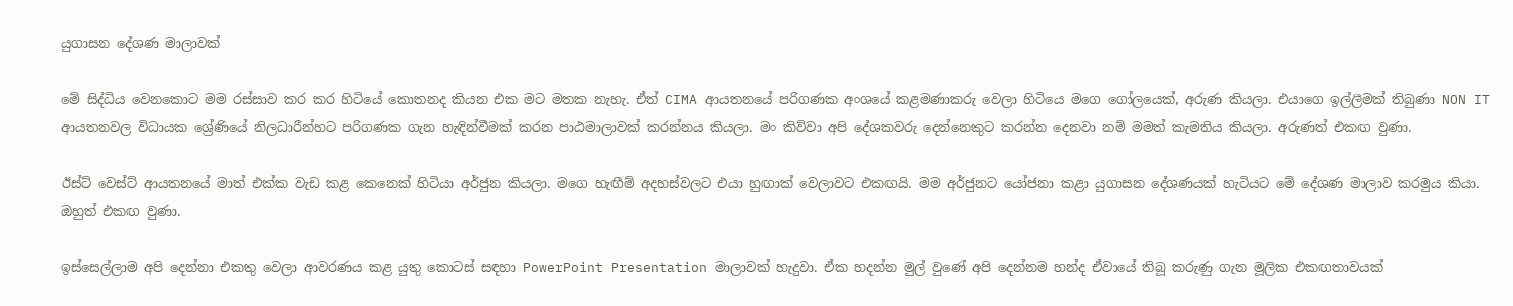යුගාසන දේශණ මාලාවක්

මේ සිද්ධිය වෙනකොට මම රස්සාව කර කර හිටියේ කොතනද කියන එක මට මතක නැහැ. ඒත් CIMA ආයතනයේ පරිගණක අංශයේ කළමණාකරු වෙලා හිටියෙ මගෙ ගෝලයෙක්, අරුණ කියලා. එයාගෙ ඉල්ලීමක් තිබුණා NON IT ආයතනවල විධායක ශ්‍රේණියේ නිලධාරීන්හට පරිගණක ගැන හැඳින්වීමක් කරන පාඨමාලාවක් කරන්නය කියලා. මං කිව්වා අපි දේශකවරු දෙන්නෙකුට කරන්න දෙනවා නම් මමත් කැමතිය කියලා. අරුණත් එකඟ වුණා.

ඊස්ට් වෙස්ට් ආයතනයේ මාත් එක්ක වැඩ කළ කෙනෙක් හිටියා අර්ජුන කියලා. මගෙ හැඟීම් අදහස්වලට එයා හුඟාක් වෙලාවට එකඟයි. මම අර්ජුනට යෝජනා කළා යුගාසන දේශණයක් හැටියට මේ දේශණ මාලාව කරමුය කියා. ඔහුත් එකඟ වුණා.

ඉස්සෙල්ලාම අපි දෙන්නා එකතු වෙලා ආවරණය කළ යුතු කොටස් සඳහා PowerPoint Presentation මාලාවක් හැදුවා. ඒක හදන්න මුල් වුණේ අපි දෙන්නම හන්ද ඒවායේ තිබූ කරුණු ගැන මූලික එකඟතාවයක්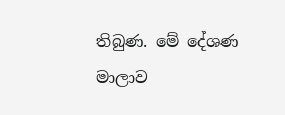තිබුණ. මේ දේශණ මාලාව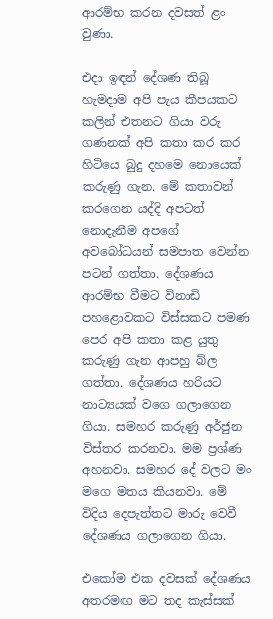ආරම්භ කරන දවසත් ළං වුණා.

එදා ඉඳන් දේශණ තිබූ හැමදාම අපි පැය කීපයකට කලින් එතනට ගියා වරු ගණනක් අපි කතා කර කර හිටියෙ බුදු දහමෙ නොයෙක් කරුණු ගැන. මේ කතාවන් කරගෙන යද්දි අපටත් නොදැනීම අපගේ අවබෝධයන් සමපාත වෙන්න පටන් ගත්තා. දේශණය ආරම්භ වීමට විනාඩි පහළොවකට විස්සකට පමණ පෙර අපි කතා කළ යුතු කරුණු ගැන ආපහු බ්ල ගත්තා. දේශණය හරියට නාට්‍යයක් වගෙ ගලාගෙන ගියා. සමහර කරුණු අර්ජුන විස්තර කරනවා. මම ප්‍රශ්ණ අහනවා. සමහර දේ වලට මං මගෙ මතය කියනවා. මේ විදිය දෙපැත්තට මාරු වෙවී දේශණය ගලාගෙන ගියා.

එකෝම එක දවසක් දේශණය අතරමඟ මට තද කැස්සක්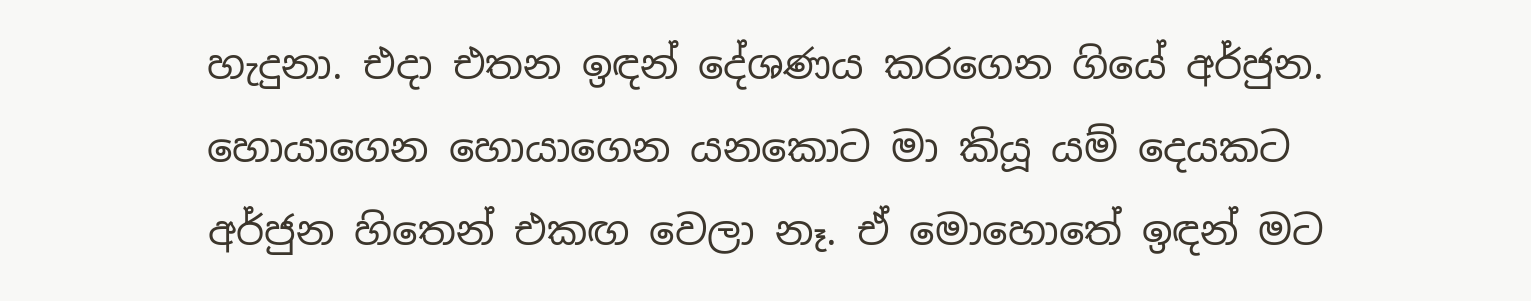හැදුනා. එදා එතන ඉඳන් දේශණය කරගෙන ගියේ අර්ජුන. හොයාගෙන හොයාගෙන යනකොට මා කියූ යම් දෙයකට අර්ජුන හිතෙන් එකඟ වෙලා නෑ. ඒ මොහොතේ ඉඳන් මට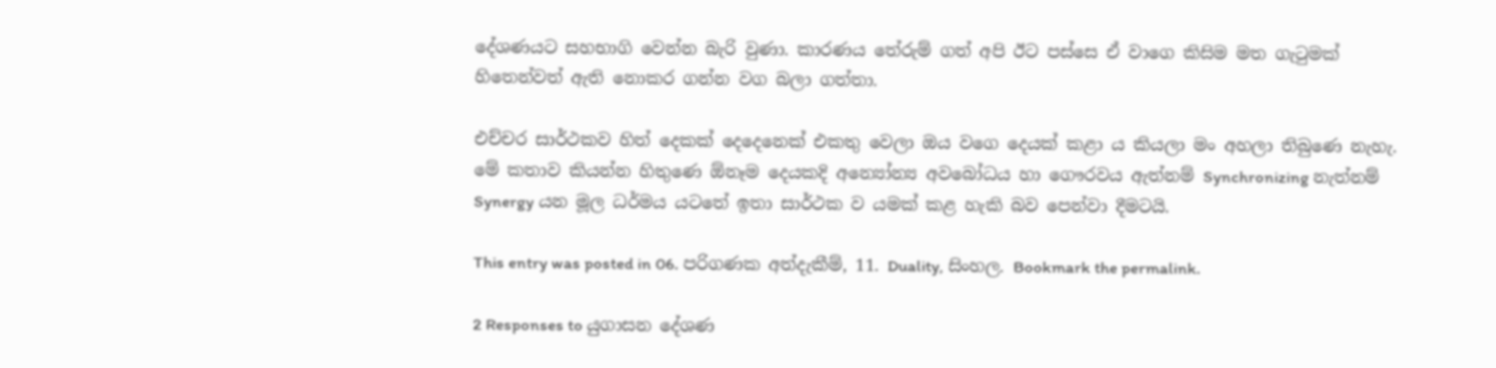දේශණයට සහභාගි වෙන්න බැරි වුණා. කාරණය තේරුම් ගත් අපි ඊට පස්සෙ ඒ වාගෙ කිසිම මත ගැටුමක් හිතෙන්වත් ඇති නොකර ගන්න වග බලා ගත්තා.

එච්චර සාර්ථකව හිත් දෙකක් දෙදෙනෙක් එකතු වෙලා ඔය වගෙ දෙයක් කළා ය කියලා මං අහලා තිබුණෙ නැහැ. මේ කතාව කියන්න හිතුණෙ ඕනෑම දෙයකදි අන්‍යෝන්‍ය අවබෝධය හා ගෞරවය ඇත්නම් Synchronizing නැත්නම් Synergy යන මූල ධර්මය යටතේ ඉතා සාර්ථක ව යමක් කළ හැකි බව පෙන්වා දීමටයි.

This entry was posted in 06. පරිගණක අත්දැකීම්, 11. Duality, සිංහල. Bookmark the permalink.

2 Responses to යුගාසන දේශණ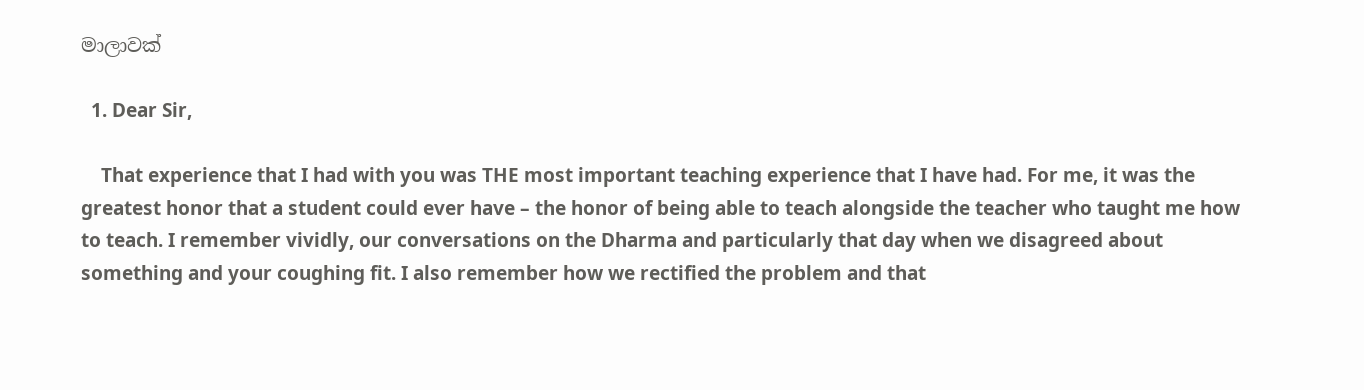මාලාවක්

  1. Dear Sir,

    That experience that I had with you was THE most important teaching experience that I have had. For me, it was the greatest honor that a student could ever have – the honor of being able to teach alongside the teacher who taught me how to teach. I remember vividly, our conversations on the Dharma and particularly that day when we disagreed about something and your coughing fit. I also remember how we rectified the problem and that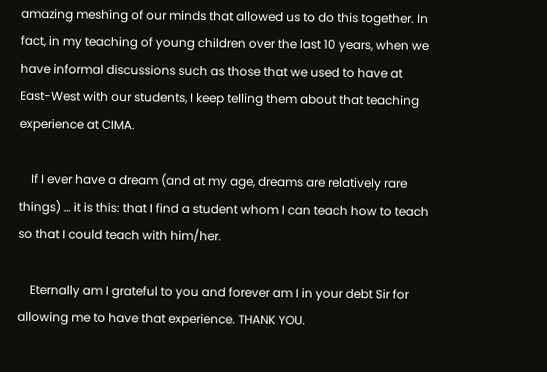amazing meshing of our minds that allowed us to do this together. In fact, in my teaching of young children over the last 10 years, when we have informal discussions such as those that we used to have at East-West with our students, I keep telling them about that teaching experience at CIMA.

    If I ever have a dream (and at my age, dreams are relatively rare things) … it is this: that I find a student whom I can teach how to teach so that I could teach with him/her.

    Eternally am I grateful to you and forever am I in your debt Sir for allowing me to have that experience. THANK YOU.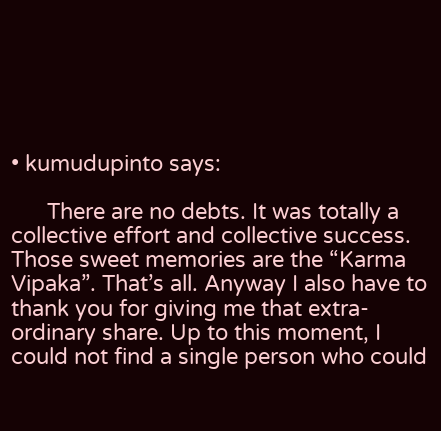• kumudupinto says:

      There are no debts. It was totally a collective effort and collective success. Those sweet memories are the “Karma Vipaka”. That’s all. Anyway I also have to thank you for giving me that extra-ordinary share. Up to this moment, I could not find a single person who could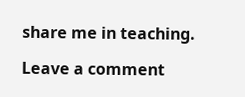share me in teaching.

Leave a comment